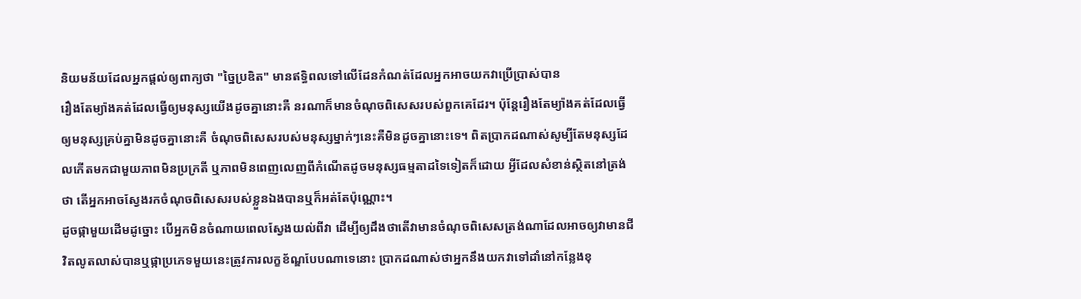និយមន័យដែលអ្នកផ្ដល់ឲ្យពាក្យថា "ច្នៃប្រឌិត" មានឥទ្ធិពលទៅលើដែនកំណត់ដែលអ្នកអាចយកវាប្រើប្រាស់បាន
រឿងតែម្យ៉ាងគត់ដែលធ្វើឲ្យមនុស្សយើងដូចគ្នានោះគឺ នរណាក៏មានចំណុចពិសេសរបស់ពួកគេដែរ។ ប៉ុន្តែរឿងតែម្យ៉ាងគត់ដែលធ្វើឲ្យមនុស្សគ្រប់គ្នាមិនដូចគ្នានោះគឺ ចំណុចពិសេសរបស់មនុស្សម្នាក់ៗនេះគឺមិនដូចគ្នានោះទេ។ ពិតប្រាកដណាស់សូម្បីតែមនុស្សដែលកើតមកជាមួយភាពមិនប្រក្រតី ឬភាពមិនពេញលេញពីកំណើតដូចមនុស្សធម្មតាដទៃទៀតក៏ដោយ អ្វីដែលសំខាន់ស្ថិតនៅត្រង់ថា តើអ្នកអាចស្វែងរកចំណុចពិសេសរបស់ខ្លួនឯងបានឬក៏អត់តែប៉ុណ្ណោះ។
ដូចផ្កាមួយដើមដូច្នោះ បើអ្នកមិនចំណាយពេលស្វែងយល់ពីវា ដើម្បីឲ្យដឹងថាតើវាមានចំណុចពិសេសត្រង់ណាដែលអាចឲ្យវាមានជីវិតលូតលាស់បានឬផ្កាប្រភេទមួយនេះត្រូវការលក្ខខ័ណ្ឌបែបណាទេនោះ ប្រាកដណាស់ថាអ្នកនឹងយកវាទៅដាំនៅកន្លែងខុ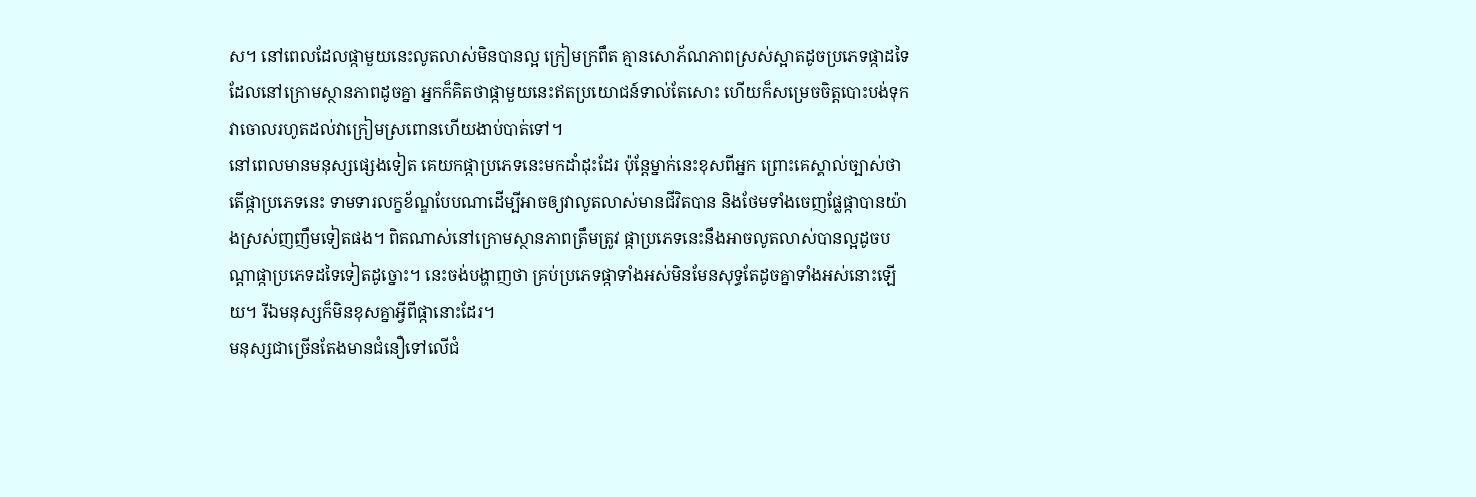ស។ នៅពេលដែលផ្កាមួយនេះលូតលាស់មិនបានល្អ ក្រៀមក្រពឹត គ្មានសោភ័ណភាពស្រស់ស្អាតដូចប្រភេទផ្កាដទៃដែលនៅក្រោមស្ថានភាពដូចគ្នា អ្នកក៏គិតថាផ្កាមួយនេះឥតប្រយោជន៍ទាល់តែសោះ ហើយក៏សម្រេចចិត្តបោះបង់ទុកវាចោលរហូតដល់វាក្រៀមស្រពោនហើយងាប់បាត់ទៅ។
នៅពេលមានមនុស្សផ្សេងទៀត គេយកផ្កាប្រភេទនេះមកដាំដុះដែរ ប៉ុន្តែម្នាក់នេះខុសពីអ្នក ព្រោះគេស្គាល់ច្បាស់ថាតើផ្កាប្រភេទនេះ ទាមទារលក្ខខ័ណ្ឌបែបណាដើម្បីអាចឲ្យវាលូតលាស់មានជីវិតបាន និងថែមទាំងចេញផ្លែផ្កាបានយ៉ាងស្រស់ញញឹមទៀតផង។ ពិតណាស់នៅក្រោមស្ថានភាពត្រឹមត្រូវ ផ្កាប្រភេទនេះនឹងអាចលូតលាស់បានល្អដូចបណ្ដាផ្កាប្រភេទដទៃទៀតដូច្នោះ។ នេះចង់បង្ហាញថា គ្រប់ប្រភេទផ្កាទាំងអស់មិនមែនសុទ្ធតែដូចគ្នាទាំងអស់នោះឡើយ។ រីឯមនុស្សក៏មិនខុសគ្នាអ្វីពីផ្កានោះដែរ។
មនុស្សជាច្រើនតែងមានជំនឿទៅលើជំ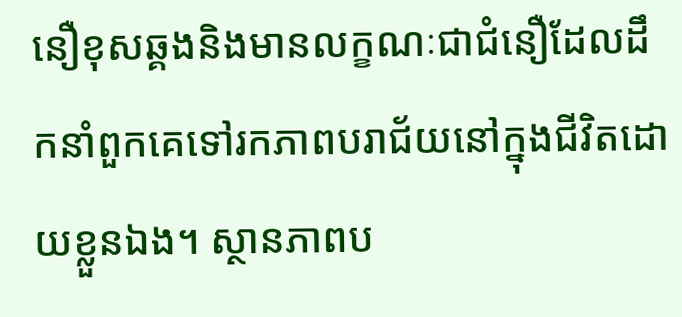នឿខុសឆ្គងនិងមានលក្ខណៈជាជំនឿដែលដឹកនាំពួកគេទៅរកភាពបរាជ័យនៅក្នុងជីវិតដោយខ្លួនឯង។ ស្ថានភាពប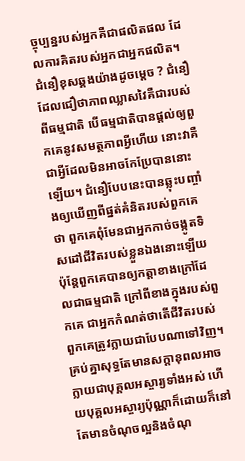ច្ចុប្បន្នរបស់អ្នកគឺជាផលិតផល ដែលការគិតរបស់អ្នកជាអ្នកផលិត។ ជំនឿខុសឆ្គងយ៉ាងដូចម្ដេច ? ជំនឿដែលជឿថាភាពឈ្លាសវៃគឺជារបស់ពីធម្មជាតិ បើធម្មជាតិបានផ្ដល់ឲ្យពួកគេនូវសមត្ថភាពអ្វីហើយ នោះវាគឺជាអ្វីដែលមិនអាចកែប្រែបាននោះឡើយ។ ជំនឿបែបនេះបានឆ្លុះបញ្ចាំងឲ្យឃើញពីផ្នត់គំនិតរបស់ពួកគេថា ពួកគេពុំមែនជាអ្នកកាច់ចង្កូតទិសដៅជីវិតរបស់ខ្លួនឯងនោះឡើយ ប៉ុន្តែពួកគេបានឲ្យកត្តាខាងក្រៅដែលជាធម្មជាតិ ក្រៅពីខាងក្នុងរបស់ពួកគេ ជាអ្នកកំណត់ថាតើជីវិតរបស់ពួកគេត្រូវក្លាយជាបែបណាទៅវិញ។
គ្រប់គ្នាសុទ្ធតែមានសក្ដានុពលអាចក្លាយជាបុគ្គលអស្ចារ្យទាំងអស់ ហើយបុគ្គលអស្ចារ្យប៉ុណ្ណាក៏ដោយក៏នៅតែមានចំណុចល្អនិងចំណុ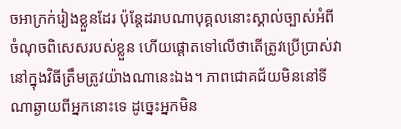ចអាក្រក់រៀងខ្លួនដែរ ប៉ុន្តែដរាបណាបុគ្គលនោះស្គាល់ច្បាស់អំពីចំណុចពិសេសរបស់ខ្លួន ហើយផ្ដោតទៅលើថាតើត្រូវប្រើប្រាស់វានៅក្នុងវិធីត្រឹមត្រូវយ៉ាងណានេះឯង។ ភាពជោគជ័យមិននៅទីណាឆ្ងាយពីអ្នកនោះទេ ដូច្នេះអ្នកមិន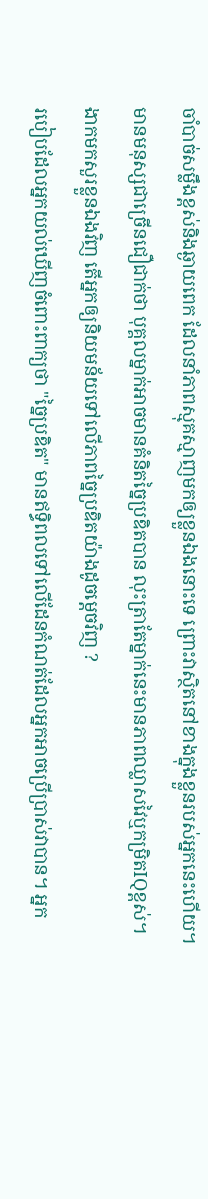ចាំបាច់សម្លឹងខ្ពស់និងឆ្ងាយពេក ដែលនាំភាពស្មុគស្មាញមកឲ្យខ្លួនឯងនោះទេ ព្រោះវាស្ថិតនៅខាងក្នុងខ្លួនរបស់អ្នកនេះហើយ។ មានមនុស្សជាច្រើនជឿជាក់ថា បុគ្គលម្នាក់អាចមានគំនិតច្នៃប្រឌិតបាន លុះត្រាតែម្នាក់នេះមានភាពឈ្លាសវៃឬកម្រិតIQខ្ពស់។ ងាកមកសួរខ្លួនឯងវិញ តើអ្នកឲ្យនិយមន័យទៅលើភាពច្នៃប្រឌិតយ៉ាងដូចម្ដេចវិញ ?
របៀបដែលអ្នកយល់ឃើញចំពោះពាក្យថា "ច្នៃប្រឌិត" មានឥទ្ធិពលទៅលើដែនកំណត់ដែលអ្នកអាចប្រើប្រាស់វាបាន។ អ្នក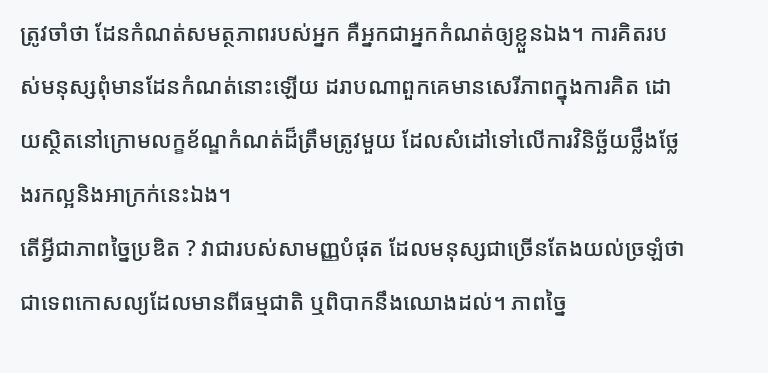ត្រូវចាំថា ដែនកំណត់សមត្ថភាពរបស់អ្នក គឺអ្នកជាអ្នកកំណត់ឲ្យខ្លួនឯង។ ការគិតរបស់មនុស្សពុំមានដែនកំណត់នោះឡើយ ដរាបណាពួកគេមានសេរីភាពក្នុងការគិត ដោយស្ថិតនៅក្រោមលក្ខខ័ណ្ឌកំណត់ដ៏ត្រឹមត្រូវមួយ ដែលសំដៅទៅលើការវិនិច្ឆ័យថ្លឹងថ្លែងរកល្អនិងអាក្រក់នេះឯង។
តើអ្វីជាភាពច្នៃប្រឌិត ? វាជារបស់សាមញ្ញបំផុត ដែលមនុស្សជាច្រើនតែងយល់ច្រឡំថាជាទេពកោសល្យដែលមានពីធម្មជាតិ ឬពិបាកនឹងឈោងដល់។ ភាពច្នៃ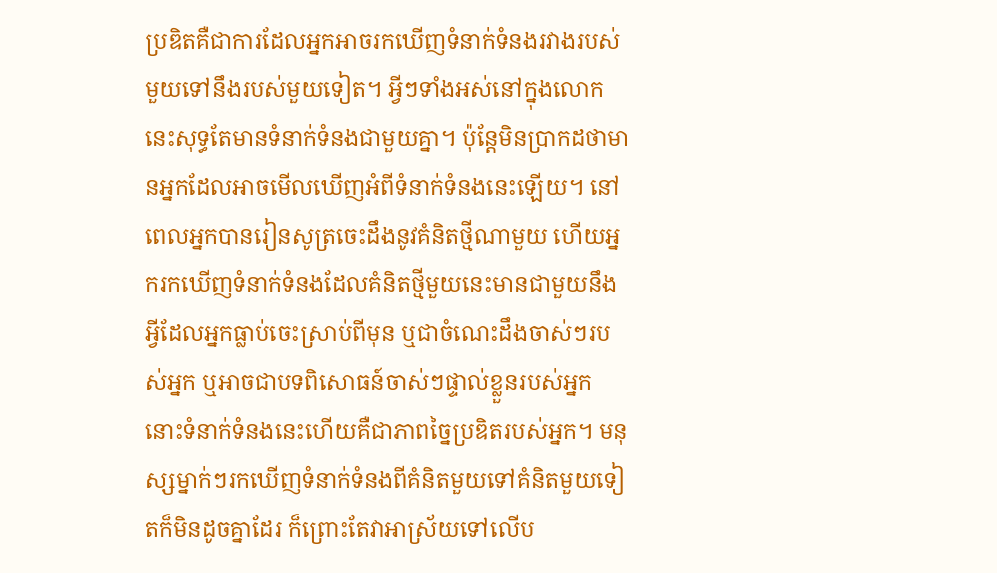ប្រឌិតគឺជាការដែលអ្នកអាចរកឃើញទំនាក់ទំនងរវាងរបស់មួយទៅនឹងរបស់មួយទៀត។ អ្វីៗទាំងអស់នៅក្នុងលោកនេះសុទ្ធតែមានទំនាក់ទំនងជាមួយគ្នា។ ប៉ុន្តែមិនប្រាកដថាមានអ្នកដែលអាចមើលឃើញអំពីទំនាក់ទំនងនេះឡើយ។ នៅពេលអ្នកបានរៀនសូត្រចេះដឹងនូវគំនិតថ្មីណាមួយ ហើយអ្នករកឃើញទំនាក់ទំនងដែលគំនិតថ្មីមួយនេះមានជាមួយនឹងអ្វីដែលអ្នកធ្លាប់ចេះស្រាប់ពីមុន ឬជាចំណេះដឹងចាស់ៗរបស់អ្នក ឬអាចជាបទពិសោធន៍ចាស់ៗផ្ទាល់ខ្លួនរបស់អ្នក នោះទំនាក់ទំនងនេះហើយគឺជាភាពច្នៃប្រឌិតរបស់អ្នក។ មនុស្សម្នាក់ៗរកឃើញទំនាក់ទំនងពីគំនិតមួយទៅគំនិតមួយទៀតក៏មិនដូចគ្នាដែរ ក៏ព្រោះតែវាអាស្រ័យទៅលើប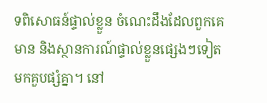ទពិសោធន៍ផ្ទាល់ខ្លួន ចំណេះដឹងដែលពួកគេមាន និងស្ថានការណ៍ផ្ទាល់ខ្លួនផ្សេងៗទៀតមកគួបផ្សំគ្នា។ នៅ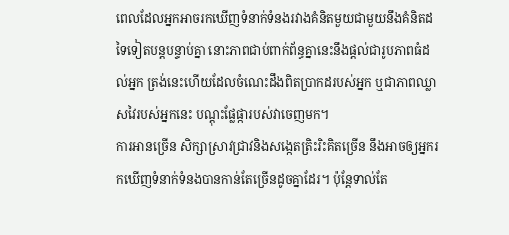ពេលដែលអ្នកអាចរកឃើញទំនាក់ទំនងរវាងគំនិតមួយជាមួយនឹងគំនិតដទៃទៀតបន្តបន្ទាប់គ្នា នោះភាពជាប់ពាក់ព័ន្ធគ្នានេះនឹងផ្ដល់ជារូបភាពធំដល់អ្នក ត្រង់នេះហើយដែលចំណេះដឹងពិតប្រាកដរបស់អ្នក ឬជាភាពឈ្លាសវៃរបស់អ្នកនេះ បណ្ដុះផ្លែផ្ការបស់វាចេញមក។
ការអានច្រើន សិក្សាស្រាវជ្រាវនិងសង្កេតត្រិះរិះគិតច្រើន នឹងអាចឲ្យអ្នករកឃើញទំនាក់ទំនងបានកាន់តែច្រើនដូចគ្នាដែរ។ ប៉ុន្តែទាល់តែ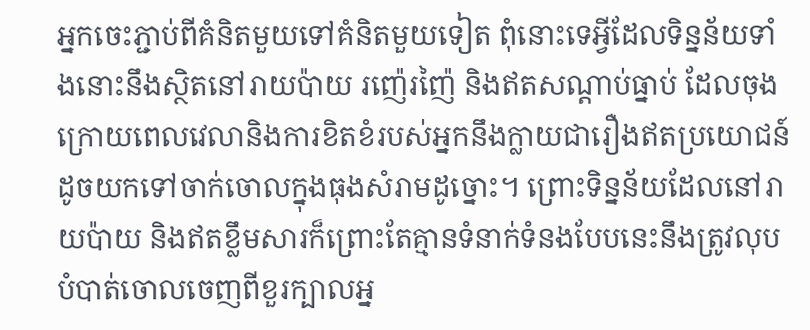អ្នកចេះភ្ជាប់ពីគំនិតមួយទៅគំនិតមួយទៀត ពុំនោះទេអ្វីដែលទិន្នន័យទាំងនោះនឹងស្ថិតនៅរាយប៉ាយ រញ៉េរញ៉ៃ និងឥតសណ្ដាប់ធ្នាប់ ដែលចុងក្រោយពេលវេលានិងការខិតខំរបស់អ្នកនឹងក្លាយជារឿងឥតប្រយោជន៍ ដូចយកទៅចាក់ចោលក្នុងធុងសំរាមដូច្នោះ។ ព្រោះទិន្នន័យដែលនៅរាយប៉ាយ និងឥតខ្លឹមសារក៏ព្រោះតែគ្មានទំនាក់ទំនងបែបនេះនឹងត្រូវលុបបំបាត់ចោលចេញពីខួរក្បាលអ្ន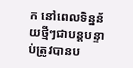ក នៅពេលទិន្នន័យថ្មីៗជាបន្តបន្ទាប់ត្រូវបានប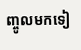ញ្ចូលមកទៀ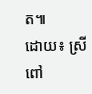ត៕
ដោយ៖ ស្រីពៅ